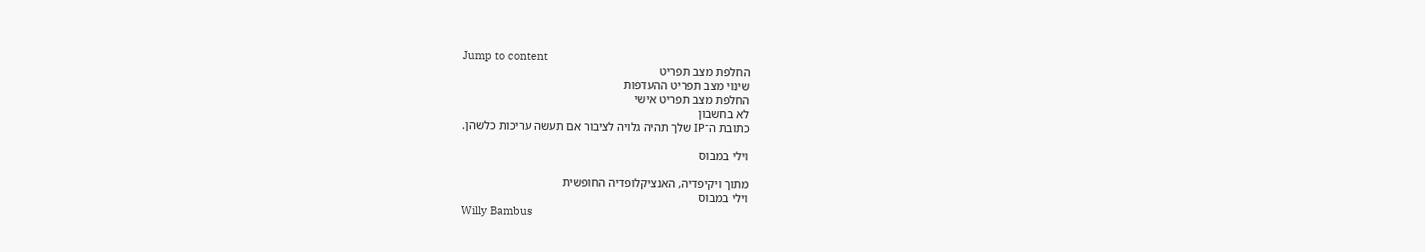Jump to content
החלפת מצב תפריט
שינוי מצב תפריט ההעדפות
החלפת מצב תפריט אישי
לא בחשבון
כתובת ה־IP שלך תהיה גלויה לציבור אם תעשה עריכות כלשהן.

וילי במבוס

מתוך ויקיפדיה, האנציקלופדיה החופשית
וילי במבוס
Willy Bambus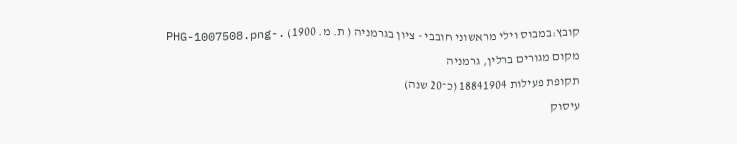קובץ:במבוס וילי מראשוני חובבי - ציון בגרמניה ( ת. מ. 1900) .-PHG-1007508.png
מקום מגורים ברלין, גרמניה
תקופת פעילות 18841904 (כ־20 שנה)
עיסוק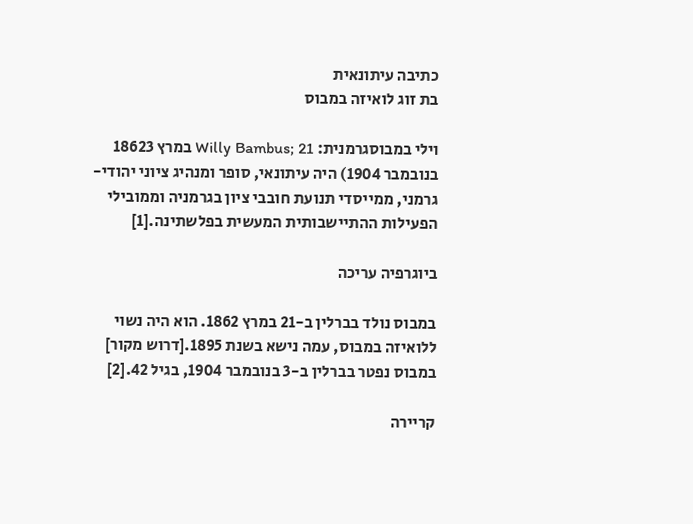כתיבה עיתונאית
בת זוג לואיזה במבוס

וילי במבוסגרמנית: Willy Bambus; 21 במרץ 18623 בנובמבר 1904) היה עיתונאי, סופר ומנהיג ציוני יהודי-גרמני, ממייסדי תנועת חובבי ציון בגרמניה וממובילי הפעילות ההתיישבותית המעשית בפלשתינה.[1]

ביוגרפיה עריכה

במבוס נולד בברלין ב-21 במרץ 1862. הוא היה נשוי ללואיזה במבוס, עמה נישא בשנת 1895.[דרוש מקור] במבוס נפטר בברלין ב-3 בנובמבר 1904, בגיל 42.[2]

קריירה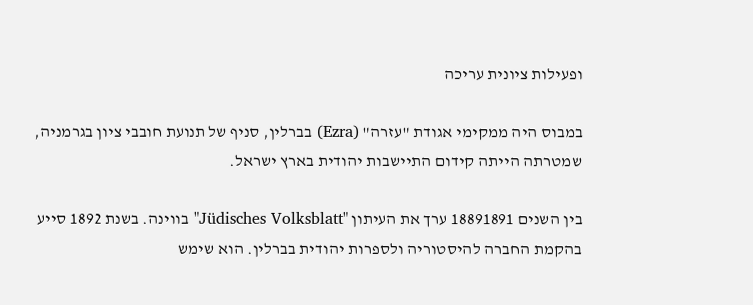ופעילות ציונית עריכה

במבוס היה ממקימי אגודת "עזרה" (Ezra) בברלין, סניף של תנועת חובבי ציון בגרמניה, שמטרתה הייתה קידום התיישבות יהודית בארץ ישראל.

בין השנים 18891891 ערך את העיתון "Jüdisches Volksblatt" בווינה. בשנת 1892 סייע בהקמת החברה להיסטוריה ולספרות יהודית בברלין. הוא שימש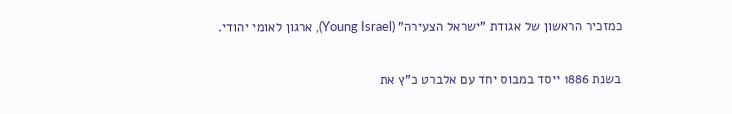כמזכיר הראשון של אגודת "ישראל הצעירה" (Young Israel), ארגון לאומי יהודי.

בשנת 1886 ייסד במבוס יחד עם אלברט כ"ץ את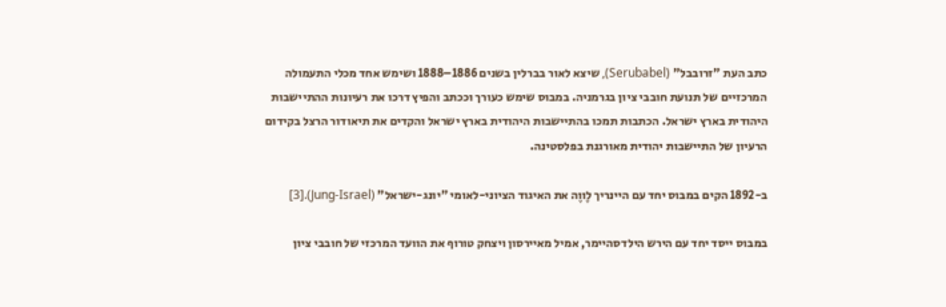כתב העת "זרובבל" (Serubabel), שיצא לאור בברלין בשנים 1886–1888 ושימש אחד מכלי התעמולה המרכזיים של תנועת חובבי ציון בגרמניה. במבוס שימש כעורך וככתב והפיץ דרכו את רעיונות ההתיישבות היהודית בארץ ישראל. הכתבות תמכו בהתיישבות היהודית בארץ ישראל והקדים את תיאודור הרצל בקידום הרעיון של התיישבות יהודית מאורגנת בפלסטינה.

ב-1892 הקים במבוס יחד עם היינריך לֶווֶה את האיגוד הציוני-לאומי "יונג-ישראל" (Jung-Israel).[3]

במבוס ייסד יחד עם הירש הילדסהיימר, אמיל מאיירסון ויצחק טורוף את הוועד המרכזי של חובבי ציון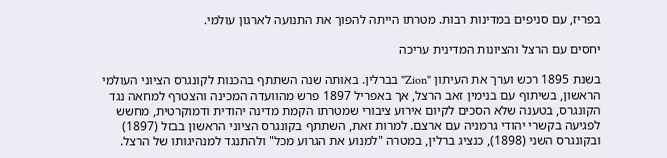בפריז, עם סניפים במדינות רבות. מטרתו הייתה להפוך את התנועה לארגון עולמי.

יחסים עם הרצל והציונות המדינית עריכה

בשנת 1895 רכש וערך את העיתון "Zion" בברלין. באותה שנה השתתף בהכנות לקונגרס הציוני העולמי הראשון, בשיתוף עם בנימין זאב הרצל, אך באפריל 1897 פרש מהוועדה המכינה והצטרף למחאה נגד הקונגרס, בטענה שלא הסכים לקיום אירוע ציבורי שמטרתו הקמת מדינה יהודית ודמוקרטית, מחשש לפגיעה בקשרי יהודי גרמניה עם ארצם. למרות זאת, השתתף בקונגרס הציוני הראשון בבזל (1897) ובקונגרס השני (1898), כנציג ברלין, במטרה "למנוע את הגרוע מכל" ולהתנגד למנהיגותו של הרצל.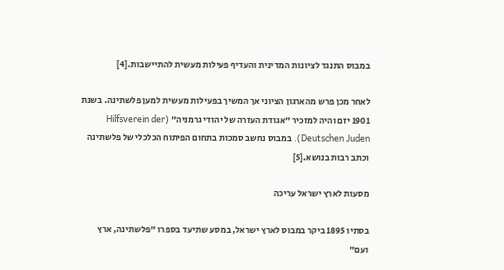במבוס התנגד לציונות המדינית והעדיף פעילות מעשית להתיישבות.[4]

לאחר מכן פרש מהארגון הציוני אך המשיך בפעילות מעשית למען פלשתינה. בשנת 1901 יזם והיה למזכיר "אגודת העזרה של יהודי גרמניה" (Hilfsverein der Deutschen Juden). במבוס נחשב סמכות בתחום הפיתוח הכלכלי של פלשתינה וכתב רבות בנושא.[5]

מסעות לארץ ישראל עריכה

בסתיו 1895 ביקר במבוס לארץ ישראל, במסע שתיעד בספרו "פלשתינה, ארץ ועם"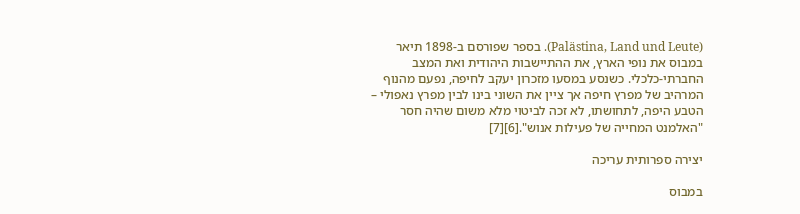(Palästina, Land und Leute). בספר שפורסם ב-1898 תיאר במבוס את נופי הארץ, את ההתיישבות היהודית ואת המצב החברתי-כלכלי. כשנסע במסעו מזכרון יעקב לחיפה, נפעם מהנוף המרהיב של מפרץ חיפה אך ציין את השוני בינו לבין מפרץ נאפולי – הטבע היפה, לתחושתו, לא זכה לביטוי מלא משום שהיה חסר "האלמנט המחייה של פעילות אנוש".[6][7]

יצירה ספרותית עריכה

במבוס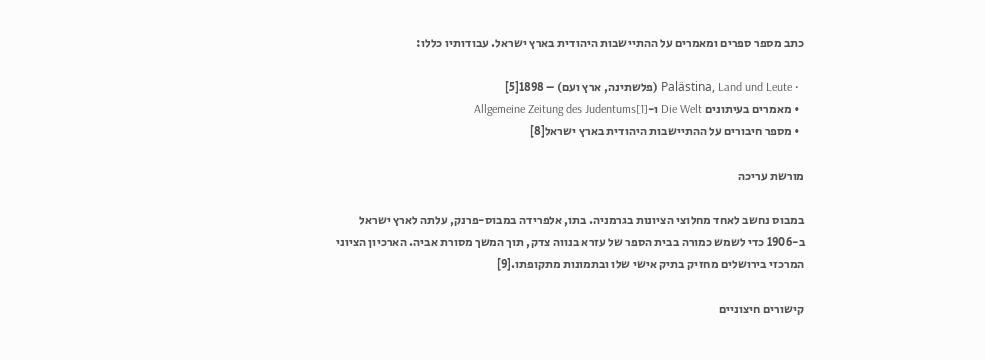כתב מספר ספרים ומאמרים על ההתיישבות היהודית בארץ ישראל. עבודותיו כללו:

  • Palästina, Land und Leute (פלשתינה, ארץ ועם) – 1898[5]
  • מאמרים בעיתונים Die Welt ו-Allgemeine Zeitung des Judentums[1]
  • מספר חיבורים על ההתיישבות היהודית בארץ ישראל[8]

מורשת עריכה

במבוס נחשב לאחד מחלוצי הציונות בגרמניה. בתו, אלפרידה במבוס-פרנק, עלתה לארץ ישראל ב-1906 כדי לשמש כמורה בבית הספר של עזרא בנווה צדק, תוך המשך מסורת אביה. הארכיון הציוני המרכזי בירושלים מחזיק בתיק אישי שלו ובתמונות מתקופתו.[9]

קישורים חיצוניים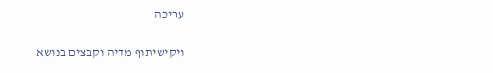עריכה

ויקישיתוף מדיה וקבצים בנושא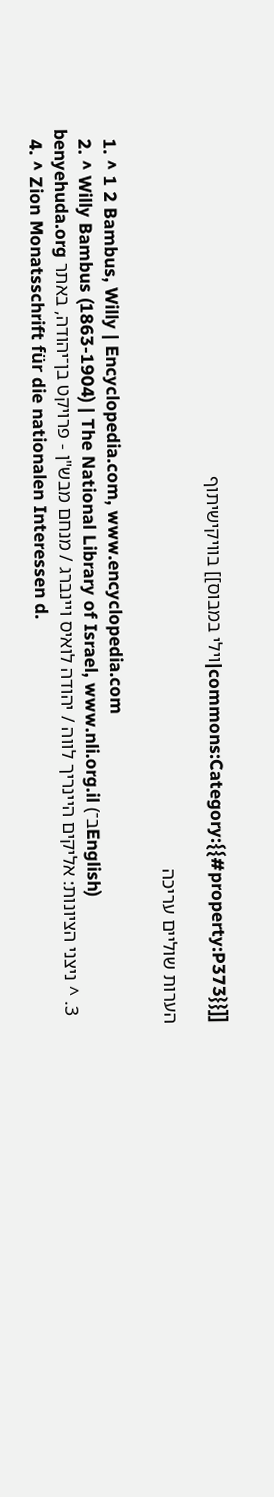[[commons:Category:{{#property:P373}}|וילי במבוס]] בוויקישיתוף

הערות שוליים עריכה

  1. ^ 1 2 Bambus, Willy | Encyclopedia.com, www.encyclopedia.com
  2. ^ Willy Bambus (1863-1904) | The National Library of Israel, www.nli.org.il (ב־English)
  3. ^ ניצני הציונות: אליקים היינריך לווה / יהודה לואיס ויינברג / מנחם מבש"ן - פרויקט בן־יהודה, באתר benyehuda.org
  4. ^ Zion Monatsschrift für die nationalen Interessen d.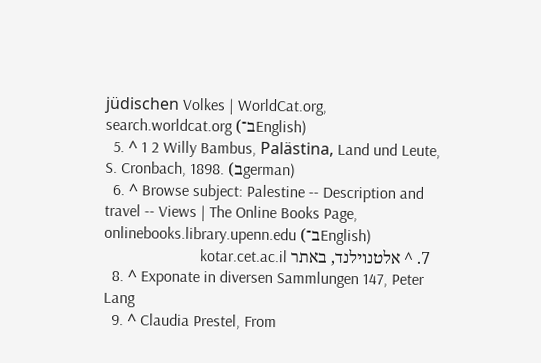jüdischen Volkes | WorldCat.org, search.worldcat.org (ב־English)
  5. ^ 1 2 Willy Bambus, Palästina, Land und Leute, S. Cronbach, 1898. (בgerman)
  6. ^ Browse subject: Palestine -- Description and travel -- Views | The Online Books Page, onlinebooks.library.upenn.edu (ב־English)
  7. ^ אלטנוילנד, באתר kotar.cet.ac.il
  8. ^ Exponate in diversen Sammlungen 147, Peter Lang
  9. ^ Claudia Prestel, From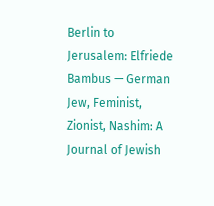Berlin to Jerusalem: Elfriede Bambus — German Jew, Feminist, Zionist, Nashim: A Journal of Jewish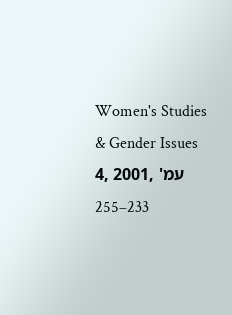Women's Studies & Gender Issues 4, 2001, עמ' 233–255